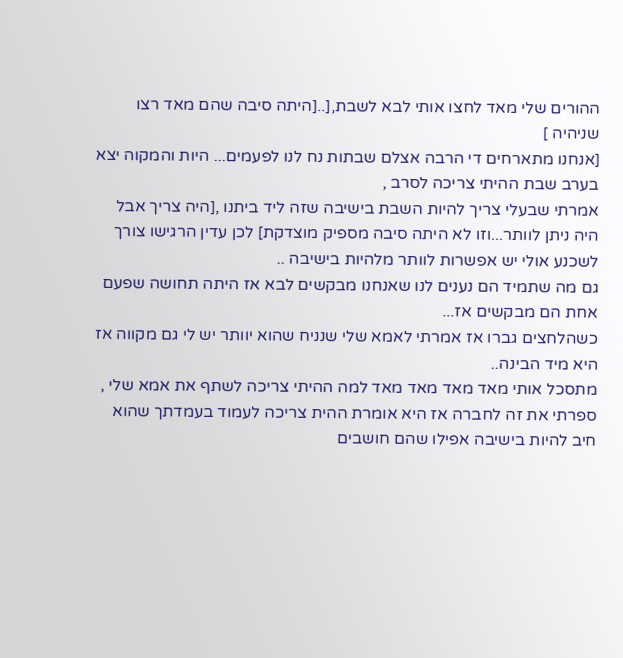ההורים שלי מאד לחצו אותי לבא לשבת,[..[היתה סיבה שהם מאד רצו שניהיה ]
[אנחנו מתארחים די הרבה אצלם שבתות נח לנו לפעמים... היות והמקוה יצא בערב שבת ההיתי צריכה לסרב ,
אמרתי שבעלי צריך להיות השבת בישיבה שזה ליד ביתנו ,[היה צריך אבל היה ניתן לוותר...וזו לא היתה סיבה מספיק מוצדקת] לכן עדין הרגישו צורך לשכנע אולי יש אפשרות לוותר מלהיות בישיבה ..
גם מה שתמיד הם נענים לנו שאנחנו מבקשים לבא אז היתה תחושה שפעם אחת הם מבקשים אז...
כשהלחצים גברו אז אמרתי לאמא שלי שנניח שהוא יוותר יש לי גם מקווה אז היא מיד הבינה..
מתסכל אותי מאד מאד מאד מאד למה ההיתי צריכה לשתף את אמא שלי ,
ספרתי את זה לחברה אז היא אומרת ההית צריכה לעמוד בעמדתך שהוא חיב להיות בישיבה אפילו שהם חושבים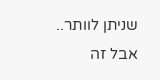שניתן לוותר..
אבל זה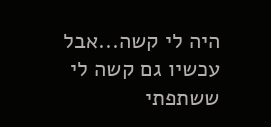היה לי קשה...אבל עכשיו גם קשה לי ששתפתי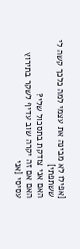[אפילו לא מבינה את עצמי למה כלכך קשה לי ששתפתי]
האם אני צודקת בתסכול שלי?
האם אם זה יקרה שוב עדיף לשקר בתירוץ עסיסי [אני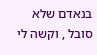בנאדם שלא סובל , וקשה לי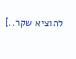להוציא שקר..]